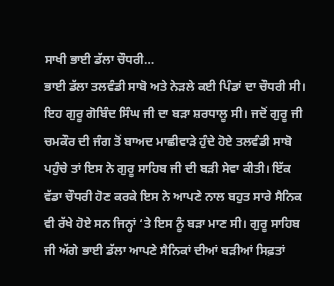ਸਾਖੀ ਭਾਈ ਡੱਲਾ ਚੌਧਰੀ…
ਭਾਈ ਡੱਲਾ ਤਲਵੰਡੀ ਸਾਬੋ ਅਤੇ ਨੇੜਲੇ ਕਈ ਪਿੰਡਾਂ ਦਾ ਚੌਧਰੀ ਸੀ। ਇਹ ਗੁਰੂ ਗੋਬਿੰਦ ਸਿੰਘ ਜੀ ਦਾ ਬੜਾ ਸ਼ਰਧਾਲੂ ਸੀ। ਜਦੋਂ ਗੁਰੂ ਜੀ ਚਮਕੌਰ ਦੀ ਜੰਗ ਤੋਂ ਬਾਅਦ ਮਾਛੀਵਾੜੇ ਹੁੰਦੇ ਹੋਏ ਤਲਵੰਡੀ ਸਾਬੋ ਪਹੁੰਚੇ ਤਾਂ ਇਸ ਨੇ ਗੁਰੂ ਸਾਹਿਬ ਜੀ ਦੀ ਬੜੀ ਸੇਵਾ ਕੀਤੀ। ਇੱਕ ਵੱਡਾ ਚੌਧਰੀ ਹੋਣ ਕਰਕੇ ਇਸ ਨੇ ਆਪਣੇ ਨਾਲ ਬਹੁਤ ਸਾਰੇ ਸੈਨਿਕ ਵੀ ਰੱਖੇ ਹੋਏ ਸਨ ਜਿਨ੍ਹਾਂ ‘ਤੇ ਇਸ ਨੂੰ ਬੜਾ ਮਾਣ ਸੀ। ਗੁਰੂ ਸਾਹਿਬ ਜੀ ਅੱਗੇ ਭਾਈ ਡੱਲਾ ਆਪਣੇ ਸੈਨਿਕਾਂ ਦੀਆਂ ਬੜੀਆਂ ਸਿਫ਼ਤਾਂ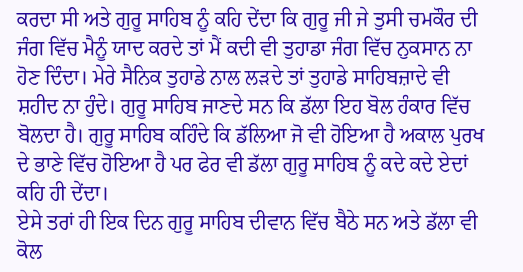ਕਰਦਾ ਸੀ ਅਤੇ ਗੁਰੂ ਸਾਹਿਬ ਨੂੰ ਕਹਿ ਦੇਂਦਾ ਕਿ ਗੁਰੂ ਜੀ ਜੇ ਤੁਸੀ ਚਮਕੌਰ ਦੀ ਜੰਗ ਵਿੱਚ ਮੈਨੂੰ ਯਾਦ ਕਰਦੇ ਤਾਂ ਮੈਂ ਕਦੀ ਵੀ ਤੁਹਾਡਾ ਜੰਗ ਵਿੱਚ ਨੁਕਸਾਨ ਨਾ ਹੋਣ ਦਿੰਦਾ। ਮੇਰੇ ਸੈਨਿਕ ਤੁਹਾਡੇ ਨਾਲ ਲੜਦੇ ਤਾਂ ਤੁਹਾਡੇ ਸਾਹਿਬਜ਼ਾਦੇ ਵੀ ਸ਼ਹੀਦ ਨਾ ਹੁੰਦੇ। ਗੁਰੂ ਸਾਹਿਬ ਜਾਣਦੇ ਸਨ ਕਿ ਡੱਲਾ ਇਹ ਬੋਲ ਹੰਕਾਰ ਵਿੱਚ ਬੋਲਦਾ ਹੈ। ਗੁਰੂ ਸਾਹਿਬ ਕਹਿੰਦੇ ਕਿ ਡੱਲਿਆ ਜੋ ਵੀ ਹੋਇਆ ਹੈ ਅਕਾਲ ਪੁਰਖ ਦੇ ਭਾਣੇ ਵਿੱਚ ਹੋਇਆ ਹੈ ਪਰ ਫੇਰ ਵੀ ਡੱਲਾ ਗੁਰੂ ਸਾਹਿਬ ਨੂੰ ਕਦੇ ਕਦੇ ਏਦਾਂ ਕਹਿ ਹੀ ਦੇਂਦਾ।
ਏਸੇ ਤਰਾਂ ਹੀ ਇਕ ਦਿਨ ਗੁਰੂ ਸਾਹਿਬ ਦੀਵਾਨ ਵਿੱਚ ਬੈਠੇ ਸਨ ਅਤੇ ਡੱਲਾ ਵੀ ਕੋਲ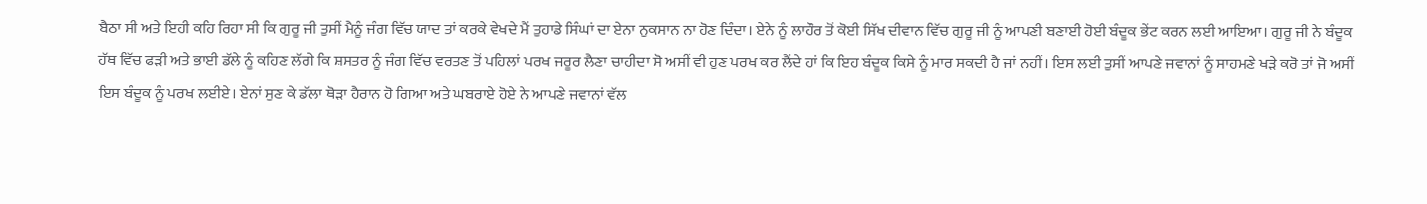ਬੈਠਾ ਸੀ ਅਤੇ ਇਹੀ ਕਹਿ ਰਿਹਾ ਸੀ ਕਿ ਗੁਰੂ ਜੀ ਤੁਸੀਂ ਮੈਨੂੰ ਜੰਗ ਵਿੱਚ ਯਾਦ ਤਾਂ ਕਰਕੇ ਵੇਖਦੇ ਮੈਂ ਤੁਹਾਡੇ ਸਿੰਘਾਂ ਦਾ ਏਨਾ ਨੁਕਸਾਨ ਨਾ ਹੋਣ ਦਿੰਦਾ। ਏਨੇ ਨੂੰ ਲਾਹੌਰ ਤੋਂ ਕੋਈ ਸਿੱਖ ਦੀਵਾਨ ਵਿੱਚ ਗੁਰੂ ਜੀ ਨੂੰ ਆਪਣੀ ਬਣਾਈ ਹੋਈ ਬੰਦੂਕ ਭੇਂਟ ਕਰਨ ਲਈ ਆਇਆ। ਗੁਰੂ ਜੀ ਨੇ ਬੰਦੂਕ ਹੱਥ ਵਿੱਚ ਫੜੀ ਅਤੇ ਭਾਈ ਡੱਲੇ ਨੂੰ ਕਹਿਣ ਲੱਗੇ ਕਿ ਸ਼ਸਤਰ ਨੂੰ ਜੰਗ ਵਿੱਚ ਵਰਤਣ ਤੋਂ ਪਹਿਲਾਂ ਪਰਖ ਜਰੂਰ ਲੈਣਾ ਚਾਹੀਦਾ ਸੋ ਅਸੀਂ ਵੀ ਹੁਣ ਪਰਖ ਕਰ ਲੈਂਦੇ ਹਾਂ ਕਿ ਇਹ ਬੰਦੂਕ ਕਿਸੇ ਨੂੰ ਮਾਰ ਸਕਦੀ ਹੈ ਜਾਂ ਨਹੀਂ। ਇਸ ਲਈ ਤੁਸੀਂ ਆਪਣੇ ਜਵਾਨਾਂ ਨੂੰ ਸਾਹਮਣੇ ਖੜੇ ਕਰੋ ਤਾਂ ਜੋ ਅਸੀਂ ਇਸ ਬੰਦੂਕ ਨੂੰ ਪਰਖ ਲਈਏ। ਏਨਾਂ ਸੁਣ ਕੇ ਡੱਲਾ ਥੋੜਾ ਹੈਰਾਨ ਹੋ ਗਿਆ ਅਤੇ ਘਬਰਾਏ ਹੋਏ ਨੇ ਆਪਣੇ ਜਵਾਨਾਂ ਵੱਲ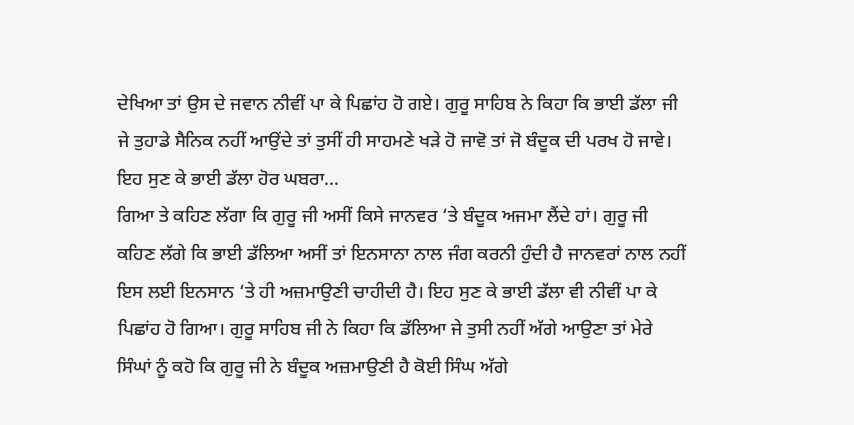ਦੇਖਿਆ ਤਾਂ ਉਸ ਦੇ ਜਵਾਨ ਨੀਵੀਂ ਪਾ ਕੇ ਪਿਛਾਂਹ ਹੋ ਗਏ। ਗੁਰੂ ਸਾਹਿਬ ਨੇ ਕਿਹਾ ਕਿ ਭਾਈ ਡੱਲਾ ਜੀ ਜੇ ਤੁਹਾਡੇ ਸੈਨਿਕ ਨਹੀਂ ਆਉਂਦੇ ਤਾਂ ਤੁਸੀਂ ਹੀ ਸਾਹਮਣੇ ਖੜੇ ਹੋ ਜਾਵੋ ਤਾਂ ਜੋ ਬੰਦੂਕ ਦੀ ਪਰਖ ਹੋ ਜਾਵੇ। ਇਹ ਸੁਣ ਕੇ ਭਾਈ ਡੱਲਾ ਹੋਰ ਘਬਰਾ...
ਗਿਆ ਤੇ ਕਹਿਣ ਲੱਗਾ ਕਿ ਗੁਰੂ ਜੀ ਅਸੀਂ ਕਿਸੇ ਜਾਨਵਰ ‘ਤੇ ਬੰਦੂਕ ਅਜਮਾ ਲੈਂਦੇ ਹਾਂ। ਗੁਰੂ ਜੀ ਕਹਿਣ ਲੱਗੇ ਕਿ ਭਾਈ ਡੱਲਿਆ ਅਸੀਂ ਤਾਂ ਇਨਸਾਨਾ ਨਾਲ ਜੰਗ ਕਰਨੀ ਹੁੰਦੀ ਹੈ ਜਾਨਵਰਾਂ ਨਾਲ ਨਹੀਂ ਇਸ ਲਈ ਇਨਸਾਨ ‘ਤੇ ਹੀ ਅਜ਼ਮਾਉਣੀ ਚਾਹੀਦੀ ਹੈ। ਇਹ ਸੁਣ ਕੇ ਭਾਈ ਡੱਲਾ ਵੀ ਨੀਵੀਂ ਪਾ ਕੇ ਪਿਛਾਂਹ ਹੋ ਗਿਆ। ਗੁਰੂ ਸਾਹਿਬ ਜੀ ਨੇ ਕਿਹਾ ਕਿ ਡੱਲਿਆ ਜੇ ਤੁਸੀ ਨਹੀਂ ਅੱਗੇ ਆਉਣਾ ਤਾਂ ਮੇਰੇ ਸਿੰਘਾਂ ਨੂੰ ਕਹੋ ਕਿ ਗੁਰੂ ਜੀ ਨੇ ਬੰਦੂਕ ਅਜ਼ਮਾਉਣੀ ਹੈ ਕੋਈ ਸਿੰਘ ਅੱਗੇ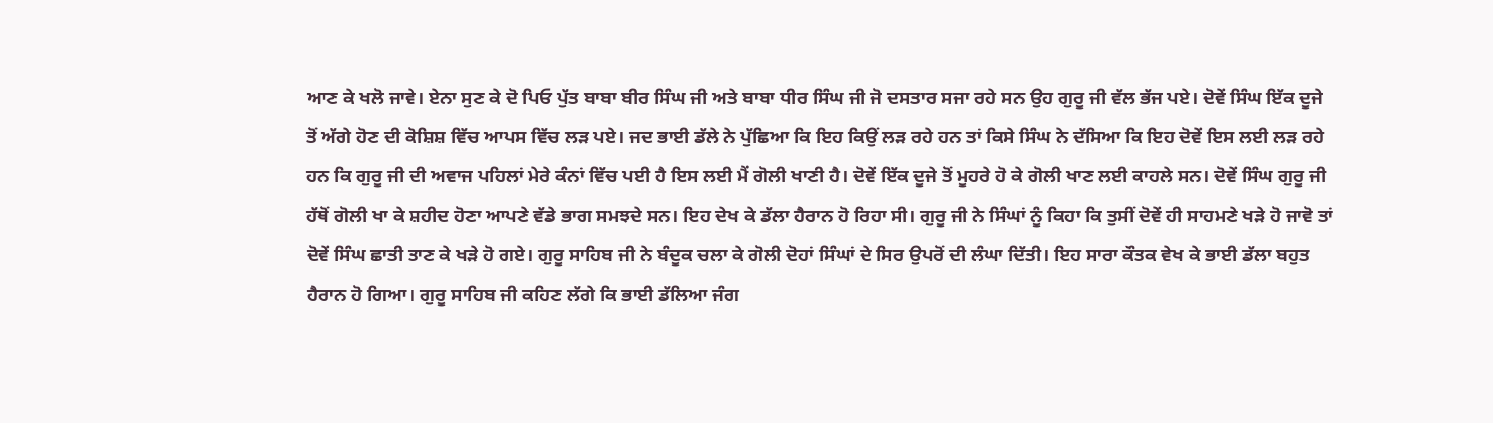ਆਣ ਕੇ ਖਲੋ ਜਾਵੇ। ਏਨਾ ਸੁਣ ਕੇ ਦੋ ਪਿਓ ਪੁੱਤ ਬਾਬਾ ਬੀਰ ਸਿੰਘ ਜੀ ਅਤੇ ਬਾਬਾ ਧੀਰ ਸਿੰਘ ਜੀ ਜੋ ਦਸਤਾਰ ਸਜਾ ਰਹੇ ਸਨ ਉਹ ਗੁਰੂ ਜੀ ਵੱਲ ਭੱਜ ਪਏ। ਦੋਵੇਂ ਸਿੰਘ ਇੱਕ ਦੂਜੇ ਤੋਂ ਅੱਗੇ ਹੋਣ ਦੀ ਕੋਸ਼ਿਸ਼ ਵਿੱਚ ਆਪਸ ਵਿੱਚ ਲੜ ਪਏ। ਜਦ ਭਾਈ ਡੱਲੇ ਨੇ ਪੁੱਛਿਆ ਕਿ ਇਹ ਕਿਉਂ ਲੜ ਰਹੇ ਹਨ ਤਾਂ ਕਿਸੇ ਸਿੰਘ ਨੇ ਦੱਸਿਆ ਕਿ ਇਹ ਦੋਵੇਂ ਇਸ ਲਈ ਲੜ ਰਹੇ ਹਨ ਕਿ ਗੁਰੂ ਜੀ ਦੀ ਅਵਾਜ ਪਹਿਲਾਂ ਮੇਰੇ ਕੰਨਾਂ ਵਿੱਚ ਪਈ ਹੈ ਇਸ ਲਈ ਮੈਂ ਗੋਲੀ ਖਾਣੀ ਹੈ। ਦੋਵੇਂ ਇੱਕ ਦੂਜੇ ਤੋਂ ਮੂਹਰੇ ਹੋ ਕੇ ਗੋਲੀ ਖਾਣ ਲਈ ਕਾਹਲੇ ਸਨ। ਦੋਵੇਂ ਸਿੰਘ ਗੁਰੂ ਜੀ ਹੱਥੋਂ ਗੋਲੀ ਖਾ ਕੇ ਸ਼ਹੀਦ ਹੋਣਾ ਆਪਣੇ ਵੱਡੇ ਭਾਗ ਸਮਝਦੇ ਸਨ। ਇਹ ਦੇਖ ਕੇ ਡੱਲਾ ਹੈਰਾਨ ਹੋ ਰਿਹਾ ਸੀ। ਗੁਰੂ ਜੀ ਨੇ ਸਿੰਘਾਂ ਨੂੰ ਕਿਹਾ ਕਿ ਤੁਸੀਂ ਦੋਵੇਂ ਹੀ ਸਾਹਮਣੇ ਖੜੇ ਹੋ ਜਾਵੋ ਤਾਂ ਦੋਵੇਂ ਸਿੰਘ ਛਾਤੀ ਤਾਣ ਕੇ ਖੜੇ ਹੋ ਗਏ। ਗੁਰੂ ਸਾਹਿਬ ਜੀ ਨੇ ਬੰਦੂਕ ਚਲਾ ਕੇ ਗੋਲੀ ਦੋਹਾਂ ਸਿੰਘਾਂ ਦੇ ਸਿਰ ਉਪਰੋਂ ਦੀ ਲੰਘਾ ਦਿੱਤੀ। ਇਹ ਸਾਰਾ ਕੌਤਕ ਵੇਖ ਕੇ ਭਾਈ ਡੱਲਾ ਬਹੁਤ ਹੈਰਾਨ ਹੋ ਗਿਆ। ਗੁਰੂ ਸਾਹਿਬ ਜੀ ਕਹਿਣ ਲੱਗੇ ਕਿ ਭਾਈ ਡੱਲਿਆ ਜੰਗ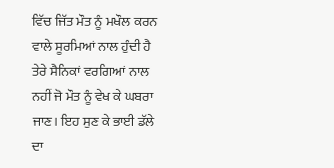ਵਿੱਚ ਜਿੱਤ ਮੌਤ ਨੂੰ ਮਖੌਲ ਕਰਨ ਵਾਲੇ ਸੂਰਮਿਆਂ ਨਾਲ ਹੁੰਦੀ ਹੈ ਤੇਰੇ ਸੈਨਿਕਾਂ ਵਰਗਿਆਂ ਨਾਲ ਨਹੀਂ ਜੋ ਮੌਤ ਨੂੰ ਵੇਖ ਕੇ ਘਬਰਾ ਜਾਣ। ਇਹ ਸੁਣ ਕੇ ਭਾਈ ਡੱਲੇ ਦਾ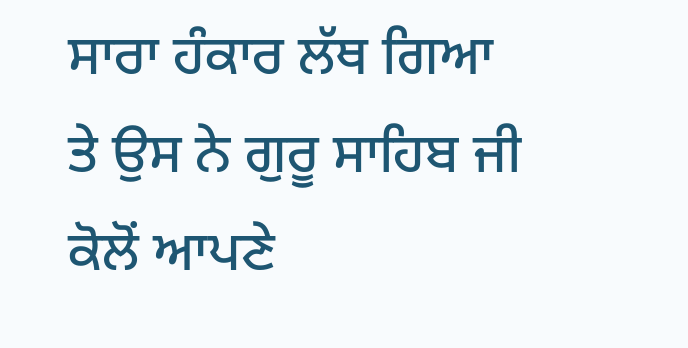ਸਾਰਾ ਹੰਕਾਰ ਲੱਥ ਗਿਆ ਤੇ ਉਸ ਨੇ ਗੁਰੂ ਸਾਹਿਬ ਜੀ ਕੋਲੋਂ ਆਪਣੇ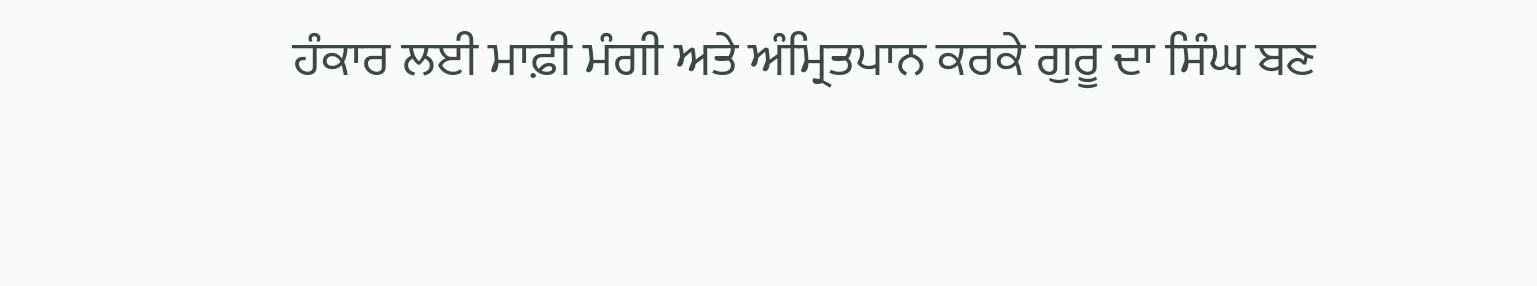ਹੰਕਾਰ ਲਈ ਮਾਫ਼ੀ ਮੰਗੀ ਅਤੇ ਅੰਮ੍ਰਿਤਪਾਨ ਕਰਕੇ ਗੁਰੂ ਦਾ ਸਿੰਘ ਬਣ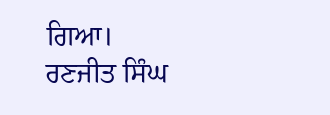ਗਿਆ।
ਰਣਜੀਤ ਸਿੰਘ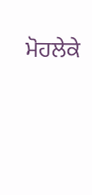ਮੋਹਲੇਕੇ